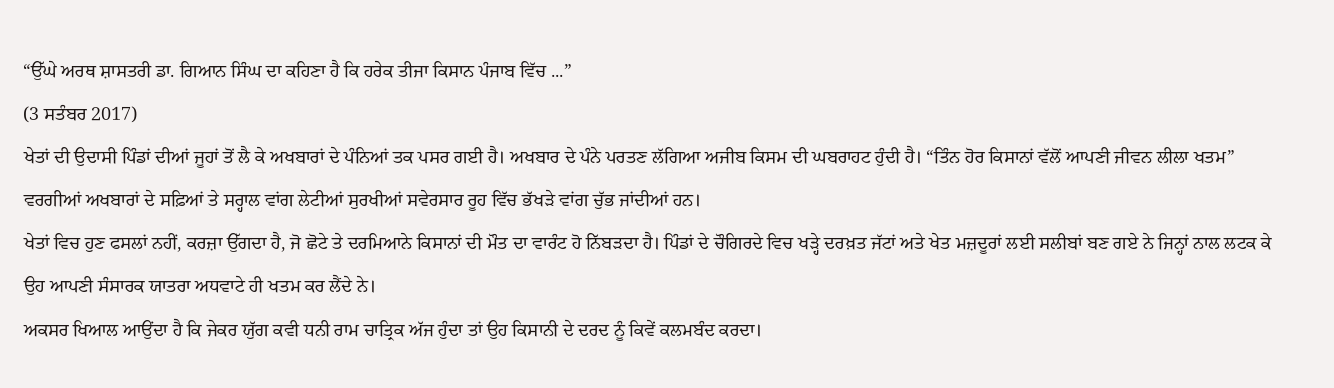“ਉੱਘੇ ਅਰਥ ਸ਼ਾਸਤਰੀ ਡਾ. ਗਿਆਨ ਸਿੰਘ ਦਾ ਕਹਿਣਾ ਹੈ ਕਿ ਹਰੇਕ ਤੀਜਾ ਕਿਸਾਨ ਪੰਜਾਬ ਵਿੱਚ ...”
(3 ਸਤੰਬਰ 2017)
ਖੇਤਾਂ ਦੀ ਉਦਾਸੀ ਪਿੰਡਾਂ ਦੀਆਂ ਜੂਹਾਂ ਤੋਂ ਲੈ ਕੇ ਅਖਬਾਰਾਂ ਦੇ ਪੰਨਿਆਂ ਤਕ ਪਸਰ ਗਈ ਹੈ। ਅਖਬਾਰ ਦੇ ਪੰਨੇ ਪਰਤਣ ਲੱਗਿਆ ਅਜੀਬ ਕਿਸਮ ਦੀ ਘਬਰਾਹਟ ਹੁੰਦੀ ਹੈ। “ਤਿੰਨ ਹੋਰ ਕਿਸਾਨਾਂ ਵੱਲੋਂ ਆਪਣੀ ਜੀਵਨ ਲੀਲਾ ਖਤਮ” ਵਰਗੀਆਂ ਅਖਬਾਰਾਂ ਦੇ ਸਫ਼ਿਆਂ ਤੇ ਸਰ੍ਹਾਲ ਵਾਂਗ ਲੇਟੀਆਂ ਸੁਰਖੀਆਂ ਸਵੇਰਸਾਰ ਰੂਹ ਵਿੱਚ ਭੱਖੜੇ ਵਾਂਗ ਚੁੱਭ ਜਾਂਦੀਆਂ ਹਨ।
ਖੇਤਾਂ ਵਿਚ ਹੁਣ ਫਸਲਾਂ ਨਹੀਂ, ਕਰਜ਼ਾ ਉੱਗਦਾ ਹੈ, ਜੋ ਛੋਟੇ ਤੇ ਦਰਮਿਆਨੇ ਕਿਸਾਨਾਂ ਦੀ ਮੌਤ ਦਾ ਵਾਰੰਟ ਹੋ ਨਿੱਬੜਦਾ ਹੈ। ਪਿੰਡਾਂ ਦੇ ਚੌਗਿਰਦੇ ਵਿਚ ਖੜ੍ਹੇ ਦਰਖ਼ਤ ਜੱਟਾਂ ਅਤੇ ਖੇਤ ਮਜ਼ਦੂਰਾਂ ਲਈ ਸਲੀਬਾਂ ਬਣ ਗਏ ਨੇ ਜਿਨ੍ਹਾਂ ਨਾਲ ਲਟਕ ਕੇ ਉਹ ਆਪਣੀ ਸੰਸਾਰਕ ਯਾਤਰਾ ਅਧਵਾਟੇ ਹੀ ਖਤਮ ਕਰ ਲੈਂਦੇ ਨੇ।
ਅਕਸਰ ਖਿਆਲ ਆਉਂਦਾ ਹੈ ਕਿ ਜੇਕਰ ਯੁੱਗ ਕਵੀ ਧਨੀ ਰਾਮ ਚਾਤ੍ਰਿਕ ਅੱਜ ਹੁੰਦਾ ਤਾਂ ਉਹ ਕਿਸਾਨੀ ਦੇ ਦਰਦ ਨੂੰ ਕਿਵੇਂ ਕਲਮਬੰਦ ਕਰਦਾ।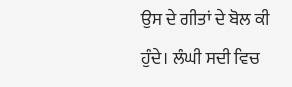ਉਸ ਦੇ ਗੀਤਾਂ ਦੇ ਬੋਲ ਕੀ ਹੁੰਦੇ। ਲੰਘੀ ਸਦੀ ਵਿਚ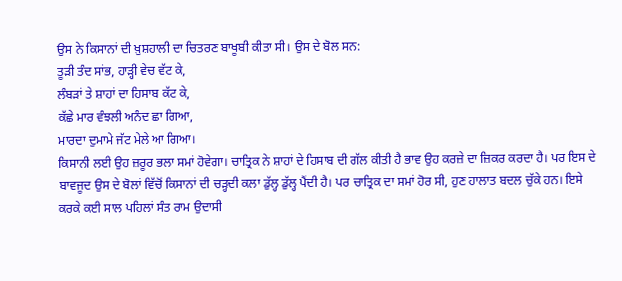ਉਸ ਨੇ ਕਿਸਾਨਾਂ ਦੀ ਖ਼ੁਸ਼ਹਾਲੀ ਦਾ ਚਿਤਰਣ ਬਾਖੂਬੀ ਕੀਤਾ ਸੀ। ਉਸ ਦੇ ਬੋਲ ਸਨ:
ਤੂੜੀ ਤੰਦ ਸਾਂਭ, ਹਾੜ੍ਹੀ ਵੇਚ ਵੱਟ ਕੇ,
ਲੰਬੜਾਂ ਤੇ ਸ਼ਾਹਾਂ ਦਾ ਹਿਸਾਬ ਕੱਟ ਕੇ,
ਕੱਛੇ ਮਾਰ ਵੰਝਲੀ ਅਨੰਦ ਛਾ ਗਿਆ,
ਮਾਰਦਾ ਦੁਮਾਮੇ ਜੱਟ ਮੇਲੇ ਆ ਗਿਆ।
ਕਿਸਾਨੀ ਲਈ ਉਹ ਜ਼ਰੂਰ ਭਲਾ ਸਮਾਂ ਹੋਵੇਗਾ। ਚਾਤ੍ਰਿਕ ਨੇ ਸ਼ਾਹਾਂ ਦੇ ਹਿਸਾਬ ਦੀ ਗੱਲ ਕੀਤੀ ਹੈ ਭਾਵ ਉਹ ਕਰਜ਼ੇ ਦਾ ਜ਼ਿਕਰ ਕਰਦਾ ਹੈ। ਪਰ ਇਸ ਦੇ ਬਾਵਜੂਦ ਉਸ ਦੇ ਬੋਲਾਂ ਵਿੱਚੋਂ ਕਿਸਾਨਾਂ ਦੀ ਚੜ੍ਹਦੀ ਕਲਾ ਡੁੱਲ੍ਹ ਡੁੱਲ੍ਹ ਪੈਂਦੀ ਹੈ। ਪਰ ਚਾਤ੍ਰਿਕ ਦਾ ਸਮਾਂ ਹੋਰ ਸੀ, ਹੁਣ ਹਾਲਾਤ ਬਦਲ ਚੁੱਕੇ ਹਨ। ਇਸੇ ਕਰਕੇ ਕਈ ਸਾਲ ਪਹਿਲਾਂ ਸੰਤ ਰਾਮ ਉਦਾਸੀ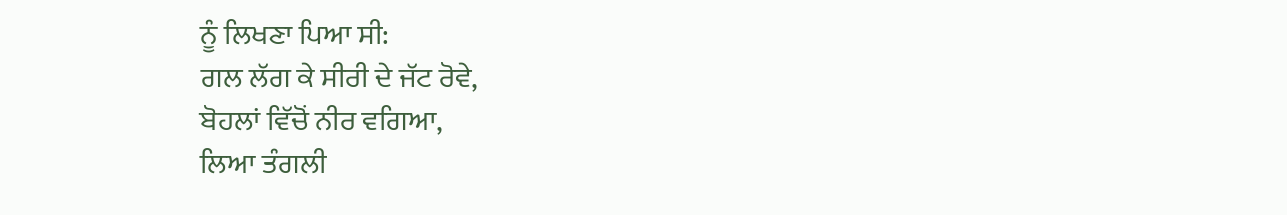ਨੂੰ ਲਿਖਣਾ ਪਿਆ ਸੀ:
ਗਲ ਲੱਗ ਕੇ ਸੀਰੀ ਦੇ ਜੱਟ ਰੋਵੇ,
ਬੋਹਲਾਂ ਵਿੱਚੋਂ ਨੀਰ ਵਗਿਆ,
ਲਿਆ ਤੰਗਲੀ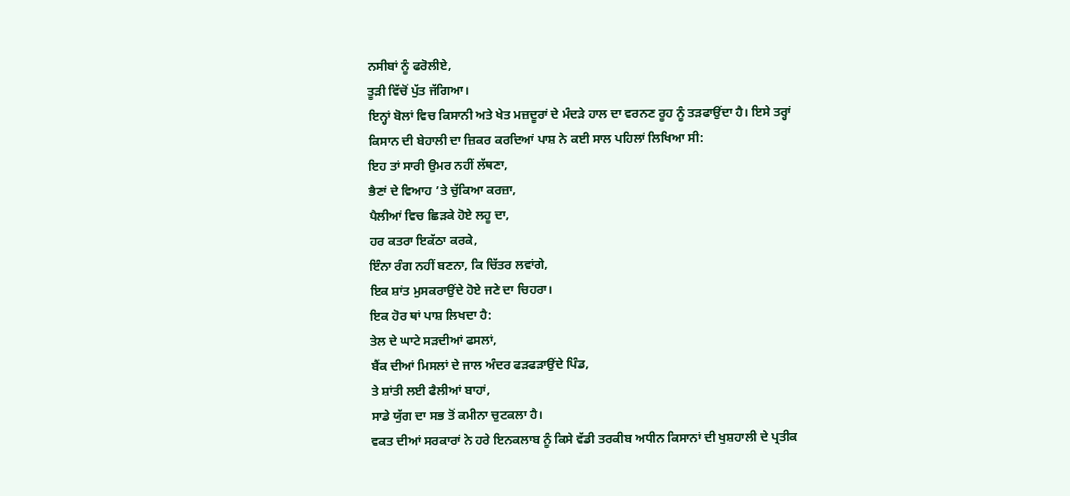ਨਸੀਬਾਂ ਨੂੰ ਫਰੋਲੀਏ,
ਤੂੜੀ ਵਿੱਚੋਂ ਪੁੱਤ ਜੱਗਿਆ।
ਇਨ੍ਹਾਂ ਬੋਲਾਂ ਵਿਚ ਕਿਸਾਨੀ ਅਤੇ ਖੇਤ ਮਜ਼ਦੂਰਾਂ ਦੇ ਮੰਦੜੇ ਹਾਲ ਦਾ ਵਰਨਣ ਰੂਹ ਨੂੰ ਤੜਫਾਉਂਦਾ ਹੈ। ਇਸੇ ਤਰ੍ਹਾਂ ਕਿਸਾਨ ਦੀ ਬੇਹਾਲੀ ਦਾ ਜ਼ਿਕਰ ਕਰਦਿਆਂ ਪਾਸ਼ ਨੇ ਕਈ ਸਾਲ ਪਹਿਲਾਂ ਲਿਖਿਆ ਸੀ:
ਇਹ ਤਾਂ ਸਾਰੀ ਉਮਰ ਨਹੀਂ ਲੱਥਣਾ,
ਭੈਣਾਂ ਦੇ ਵਿਆਹ ’ਤੇ ਚੁੱਕਿਆ ਕਰਜ਼ਾ,
ਪੈਲੀਆਂ ਵਿਚ ਛਿੜਕੇ ਹੋਏ ਲਹੂ ਦਾ,
ਹਰ ਕਤਰਾ ਇਕੱਠਾ ਕਰਕੇ,
ਇੰਨਾ ਰੰਗ ਨਹੀਂ ਬਣਨਾ, ਕਿ ਚਿੱਤਰ ਲਵਾਂਗੇ,
ਇਕ ਸ਼ਾਂਤ ਮੁਸਕਰਾਉਂਦੇ ਹੋਏ ਜਣੇ ਦਾ ਚਿਹਰਾ।
ਇਕ ਹੋਰ ਥਾਂ ਪਾਸ਼ ਲਿਖਦਾ ਹੈ:
ਤੇਲ ਦੇ ਘਾਟੇ ਸੜਦੀਆਂ ਫਸਲਾਂ,
ਬੈਂਕ ਦੀਆਂ ਮਿਸਲਾਂ ਦੇ ਜਾਲ ਅੰਦਰ ਫੜਫੜਾਉਂਦੇ ਪਿੰਡ,
ਤੇ ਸ਼ਾਂਤੀ ਲਈ ਫੈਲੀਆਂ ਬਾਹਾਂ,
ਸਾਡੇ ਯੁੱਗ ਦਾ ਸਭ ਤੋਂ ਕਮੀਨਾ ਚੁਟਕਲਾ ਹੈ।
ਵਕਤ ਦੀਆਂ ਸਰਕਾਰਾਂ ਨੇ ਹਰੇ ਇਨਕਲਾਬ ਨੂੰ ਕਿਸੇ ਵੱਡੀ ਤਰਕੀਬ ਅਧੀਨ ਕਿਸਾਨਾਂ ਦੀ ਖੁਸ਼ਹਾਲੀ ਦੇ ਪ੍ਰਤੀਕ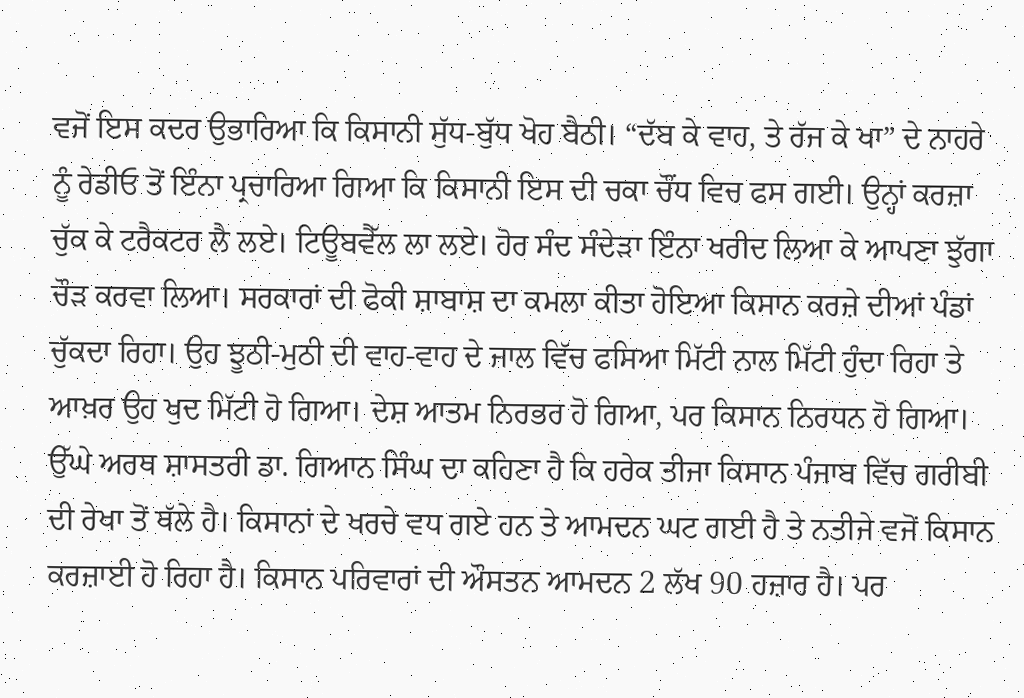ਵਜੋਂ ਇਸ ਕਦਰ ਉਭਾਰਿਆ ਕਿ ਕਿਸਾਨੀ ਸੁੱਧ-ਬੁੱਧ ਖੋਹ ਬੈਠੀ। “ਦੱਬ ਕੇ ਵਾਹ, ਤੇ ਰੱਜ ਕੇ ਖਾ” ਦੇ ਨਾਹਰੇ ਨੂੰ ਰੇਡੀਓ ਤੋਂ ਇੰਨਾ ਪ੍ਰਚਾਰਿਆ ਗਿਆ ਕਿ ਕਿਸਾਨੀ ਇਸ ਦੀ ਚਕਾ ਚੌਂਧ ਵਿਚ ਫਸ ਗਈ। ਉਨ੍ਹਾਂ ਕਰਜ਼ਾ ਚੁੱਕ ਕੇ ਟਰੈਕਟਰ ਲੈ ਲਏ। ਟਿਊਬਵੈੱਲ ਲਾ ਲਏ। ਹੋਰ ਸੰਦ ਸੰਦੇੜਾ ਇੰਨਾ ਖਰੀਦ ਲਿਆ ਕੇ ਆਪਣਾ ਝੁੱਗਾ ਚੌੜ ਕਰਵਾ ਲਿਆ। ਸਰਕਾਰਾਂ ਦੀ ਫੋਕੀ ਸ਼ਾਬਾਸ਼ ਦਾ ਕਮਲਾ ਕੀਤਾ ਹੋਇਆ ਕਿਸਾਨ ਕਰਜ਼ੇ ਦੀਆਂ ਪੰਡਾਂ ਚੁੱਕਦਾ ਰਿਹਾ। ਉਹ ਝੂਠੀ-ਮੁਠੀ ਦੀ ਵਾਹ-ਵਾਹ ਦੇ ਜਾਲ ਵਿੱਚ ਫਸਿਆ ਮਿੱਟੀ ਨਾਲ ਮਿੱਟੀ ਹੁੰਦਾ ਰਿਹਾ ਤੇ ਆਖ਼ਰ ਉਹ ਖੁਦ ਮਿੱਟੀ ਹੋ ਗਿਆ। ਦੇਸ਼ ਆਤਮ ਨਿਰਭਰ ਹੋ ਗਿਆ, ਪਰ ਕਿਸਾਨ ਨਿਰਧਨ ਹੋ ਗਿਆ। ਉੱਘੇ ਅਰਥ ਸ਼ਾਸਤਰੀ ਡਾ. ਗਿਆਨ ਸਿੰਘ ਦਾ ਕਹਿਣਾ ਹੈ ਕਿ ਹਰੇਕ ਤੀਜਾ ਕਿਸਾਨ ਪੰਜਾਬ ਵਿੱਚ ਗਰੀਬੀ ਦੀ ਰੇਖਾ ਤੋਂ ਥੱਲੇ ਹੈ। ਕਿਸਾਨਾਂ ਦੇ ਖਰਚੇ ਵਧ ਗਏ ਹਨ ਤੇ ਆਮਦਨ ਘਟ ਗਈ ਹੈ ਤੇ ਨਤੀਜੇ ਵਜੋਂ ਕਿਸਾਨ ਕਰਜ਼ਾਈ ਹੋ ਰਿਹਾ ਹੈ। ਕਿਸਾਨ ਪਰਿਵਾਰਾਂ ਦੀ ਔਸਤਨ ਆਮਦਨ 2 ਲੱਖ 90 ਹਜ਼ਾਰ ਹੈ। ਪਰ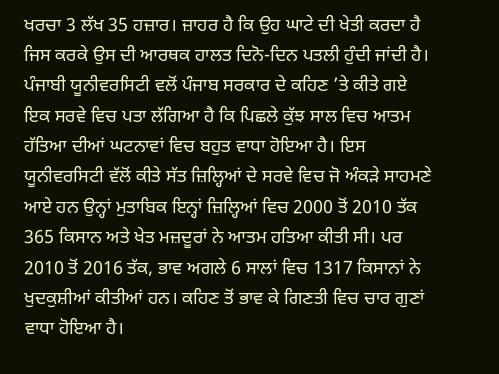ਖਰਚਾ 3 ਲੱਖ 35 ਹਜ਼ਾਰ। ਜ਼ਾਹਰ ਹੈ ਕਿ ਉਹ ਘਾਟੇ ਦੀ ਖੇਤੀ ਕਰਦਾ ਹੈ ਜਿਸ ਕਰਕੇ ਉਸ ਦੀ ਆਰਥਕ ਹਾਲਤ ਦਿਨੋ-ਦਿਨ ਪਤਲੀ ਹੁੰਦੀ ਜਾਂਦੀ ਹੈ।
ਪੰਜਾਬੀ ਯੂਨੀਵਰਸਿਟੀ ਵਲੋਂ ਪੰਜਾਬ ਸਰਕਾਰ ਦੇ ਕਹਿਣ ’ਤੇ ਕੀਤੇ ਗਏ ਇਕ ਸਰਵੇ ਵਿਚ ਪਤਾ ਲੱਗਿਆ ਹੈ ਕਿ ਪਿਛਲੇ ਕੁੱਝ ਸਾਲ ਵਿਚ ਆਤਮ ਹੱਤਿਆ ਦੀਆਂ ਘਟਨਾਵਾਂ ਵਿਚ ਬਹੁਤ ਵਾਧਾ ਹੋਇਆ ਹੈ। ਇਸ ਯੂਨੀਵਰਸਿਟੀ ਵੱਲੋਂ ਕੀਤੇ ਸੱਤ ਜ਼ਿਲ੍ਹਿਆਂ ਦੇ ਸਰਵੇ ਵਿਚ ਜੋ ਅੰਕੜੇ ਸਾਹਮਣੇ ਆਏ ਹਨ ਉਨ੍ਹਾਂ ਮੁਤਾਬਿਕ ਇਨ੍ਹਾਂ ਜ਼ਿਲ੍ਹਿਆਂ ਵਿਚ 2000 ਤੋਂ 2010 ਤੱਕ 365 ਕਿਸਾਨ ਅਤੇ ਖੇਤ ਮਜ਼ਦੂਰਾਂ ਨੇ ਆਤਮ ਹਤਿਆ ਕੀਤੀ ਸੀ। ਪਰ 2010 ਤੋਂ 2016 ਤੱਕ, ਭਾਵ ਅਗਲੇ 6 ਸਾਲਾਂ ਵਿਚ 1317 ਕਿਸਾਨਾਂ ਨੇ ਖੁਦਕੁਸ਼ੀਆਂ ਕੀਤੀਆਂ ਹਨ। ਕਹਿਣ ਤੋਂ ਭਾਵ ਕੇ ਗਿਣਤੀ ਵਿਚ ਚਾਰ ਗੁਣਾਂ ਵਾਧਾ ਹੋਇਆ ਹੈ।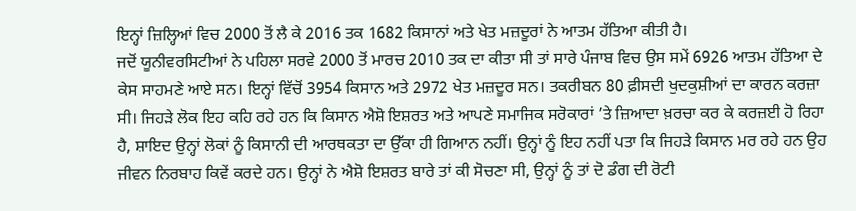ਇਨ੍ਹਾਂ ਜ਼ਿਲ੍ਹਿਆਂ ਵਿਚ 2000 ਤੋਂ ਲੈ ਕੇ 2016 ਤਕ 1682 ਕਿਸਾਨਾਂ ਅਤੇ ਖੇਤ ਮਜ਼ਦੂਰਾਂ ਨੇ ਆਤਮ ਹੱਤਿਆ ਕੀਤੀ ਹੈ।
ਜਦੋਂ ਯੂਨੀਵਰਸਿਟੀਆਂ ਨੇ ਪਹਿਲਾ ਸਰਵੇ 2000 ਤੋਂ ਮਾਰਚ 2010 ਤਕ ਦਾ ਕੀਤਾ ਸੀ ਤਾਂ ਸਾਰੇ ਪੰਜਾਬ ਵਿਚ ਉਸ ਸਮੇਂ 6926 ਆਤਮ ਹੱਤਿਆ ਦੇ ਕੇਸ ਸਾਹਮਣੇ ਆਏ ਸਨ। ਇਨ੍ਹਾਂ ਵਿੱਚੋਂ 3954 ਕਿਸਾਨ ਅਤੇ 2972 ਖੇਤ ਮਜ਼ਦੂਰ ਸਨ। ਤਕਰੀਬਨ 80 ਫ਼ੀਸਦੀ ਖੁਦਕੁਸ਼ੀਆਂ ਦਾ ਕਾਰਨ ਕਰਜ਼ਾ ਸੀ। ਜਿਹੜੇ ਲੋਕ ਇਹ ਕਹਿ ਰਹੇ ਹਨ ਕਿ ਕਿਸਾਨ ਐਸ਼ੋ ਇਸ਼ਰਤ ਅਤੇ ਆਪਣੇ ਸਮਾਜਿਕ ਸਰੋਕਾਰਾਂ ’ਤੇ ਜ਼ਿਆਦਾ ਖ਼ਰਚਾ ਕਰ ਕੇ ਕਰਜ਼ਈ ਹੋ ਰਿਹਾ ਹੈ, ਸ਼ਾਇਦ ਉਨ੍ਹਾਂ ਲੋਕਾਂ ਨੂੰ ਕਿਸਾਨੀ ਦੀ ਆਰਥਕਤਾ ਦਾ ਉੱਕਾ ਹੀ ਗਿਆਨ ਨਹੀਂ। ਉਨ੍ਹਾਂ ਨੂੰ ਇਹ ਨਹੀਂ ਪਤਾ ਕਿ ਜਿਹੜੇ ਕਿਸਾਨ ਮਰ ਰਹੇ ਹਨ ਉਹ ਜੀਵਨ ਨਿਰਬਾਹ ਕਿਵੇਂ ਕਰਦੇ ਹਨ। ਉਨ੍ਹਾਂ ਨੇ ਐਸ਼ੋ ਇਸ਼ਰਤ ਬਾਰੇ ਤਾਂ ਕੀ ਸੋਚਣਾ ਸੀ, ਉਨ੍ਹਾਂ ਨੂੰ ਤਾਂ ਦੋ ਡੰਗ ਦੀ ਰੋਟੀ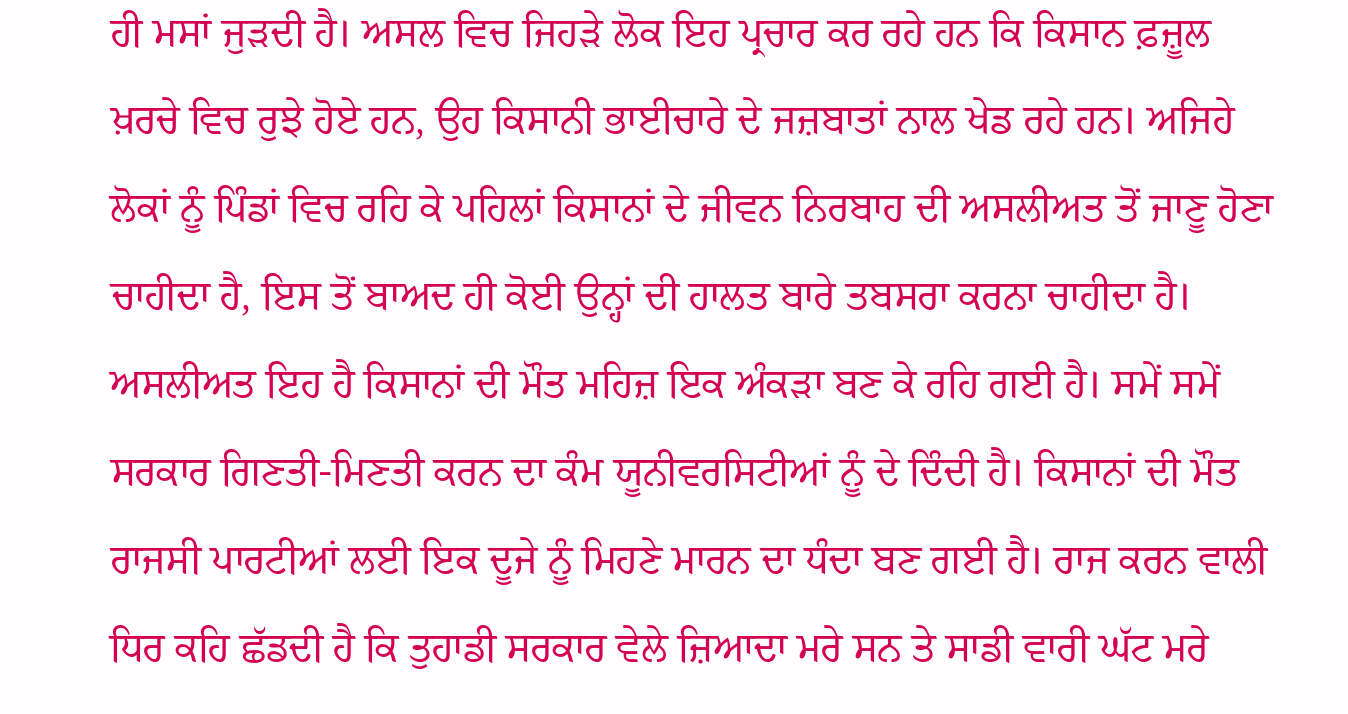ਹੀ ਮਸਾਂ ਜੁੜਦੀ ਹੈ। ਅਸਲ ਵਿਚ ਜਿਹੜੇ ਲੋਕ ਇਹ ਪ੍ਰਚਾਰ ਕਰ ਰਹੇ ਹਨ ਕਿ ਕਿਸਾਨ ਫ਼ਜ਼ੂਲ ਖ਼ਰਚੇ ਵਿਚ ਰੁਝੇ ਹੋਏ ਹਨ, ਉਹ ਕਿਸਾਨੀ ਭਾਈਚਾਰੇ ਦੇ ਜਜ਼ਬਾਤਾਂ ਨਾਲ ਖੇਡ ਰਹੇ ਹਨ। ਅਜਿਹੇ ਲੋਕਾਂ ਨੂੰ ਪਿੰਡਾਂ ਵਿਚ ਰਹਿ ਕੇ ਪਹਿਲਾਂ ਕਿਸਾਨਾਂ ਦੇ ਜੀਵਨ ਨਿਰਬਾਹ ਦੀ ਅਸਲੀਅਤ ਤੋਂ ਜਾਣੂ ਹੋਣਾ ਚਾਹੀਦਾ ਹੈ, ਇਸ ਤੋਂ ਬਾਅਦ ਹੀ ਕੋਈ ਉਨ੍ਹਾਂ ਦੀ ਹਾਲਤ ਬਾਰੇ ਤਬਸਰਾ ਕਰਨਾ ਚਾਹੀਦਾ ਹੈ।
ਅਸਲੀਅਤ ਇਹ ਹੈ ਕਿਸਾਨਾਂ ਦੀ ਮੌਤ ਮਹਿਜ਼ ਇਕ ਅੰਕੜਾ ਬਣ ਕੇ ਰਹਿ ਗਈ ਹੈ। ਸਮੇਂ ਸਮੇਂ ਸਰਕਾਰ ਗਿਣਤੀ-ਮਿਣਤੀ ਕਰਨ ਦਾ ਕੰਮ ਯੂਨੀਵਰਸਿਟੀਆਂ ਨੂੰ ਦੇ ਦਿੰਦੀ ਹੈ। ਕਿਸਾਨਾਂ ਦੀ ਮੌਤ ਰਾਜਸੀ ਪਾਰਟੀਆਂ ਲਈ ਇਕ ਦੂਜੇ ਨੂੰ ਮਿਹਣੇ ਮਾਰਨ ਦਾ ਧੰਦਾ ਬਣ ਗਈ ਹੈ। ਰਾਜ ਕਰਨ ਵਾਲੀ ਧਿਰ ਕਹਿ ਛੱਡਦੀ ਹੈ ਕਿ ਤੁਹਾਡੀ ਸਰਕਾਰ ਵੇਲੇ ਜ਼ਿਆਦਾ ਮਰੇ ਸਨ ਤੇ ਸਾਡੀ ਵਾਰੀ ਘੱਟ ਮਰੇ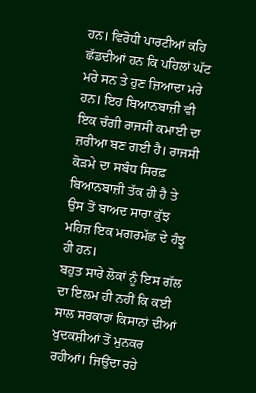ਹਨ। ਵਿਰੋਧੀ ਪਾਰਟੀਆਂ ਕਹਿ ਛੱਡਦੀਆਂ ਹਨ ਕਿ ਪਹਿਲਾਂ ਘੱਟ ਮਰੇ ਸਨ ਤੇ ਹੁਣ ਜ਼ਿਆਦਾ ਮਰੇ ਹਨ। ਇਹ ਬਿਆਨਬਾਜ਼ੀ ਵੀ ਇਕ ਚੰਗੀ ਰਾਜਸੀ ਕਮਾਈ ਦਾ ਜ਼ਰੀਆ ਬਣ ਗਈ ਹੈ। ਰਾਜਸੀ ਕੋੜਮੇ ਦਾ ਸਬੰਧ ਸਿਰਫ਼ ਬਿਆਨਬਾਜ਼ੀ ਤੱਕ ਹੀ ਹੈ ਤੇ ਉਸ ਤੋਂ ਬਾਅਦ ਸਾਰਾ ਕੁੱਝ ਮਹਿਜ਼ ਇਕ ਮਗਰਮੱਛ ਦੇ ਹੰਝੂ ਹੀ ਹਨ।
ਬਹੁਤ ਸਾਰੇ ਲੋਕਾਂ ਨੂੰ ਇਸ ਗੱਲ ਦਾ ਇਲਮ ਹੀ ਨਹੀਂ ਕਿ ਕਈ ਸਾਲ ਸਰਕਾਰਾਂ ਕਿਸਾਨਾਂ ਦੀਆਂ ਖੁਦਕਸ਼ੀਆਂ ਤੋਂ ਮੁਨਕਰ ਰਹੀਆਂ। ਜਿਉਂਦਾ ਰਹੇ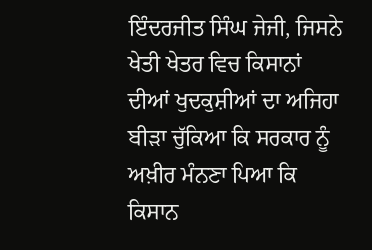ਇੰਦਰਜੀਤ ਸਿੰਘ ਜੇਜੀ, ਜਿਸਨੇ ਖੇਤੀ ਖੇਤਰ ਵਿਚ ਕਿਸਾਨਾਂ ਦੀਆਂ ਖੁਦਕੁਸ਼ੀਆਂ ਦਾ ਅਜਿਹਾ ਬੀੜਾ ਚੁੱਕਿਆ ਕਿ ਸਰਕਾਰ ਨੂੰ ਅਖ਼ੀਰ ਮੰਨਣਾ ਪਿਆ ਕਿ ਕਿਸਾਨ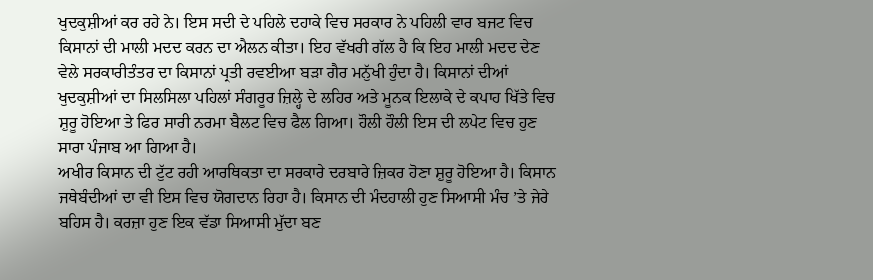ਖੁਦਕੁਸ਼ੀਆਂ ਕਰ ਰਹੇ ਨੇ। ਇਸ ਸਦੀ ਦੇ ਪਹਿਲੇ ਦਹਾਕੇ ਵਿਚ ਸਰਕਾਰ ਨੇ ਪਹਿਲੀ ਵਾਰ ਬਜਟ ਵਿਚ ਕਿਸਾਨਾਂ ਦੀ ਮਾਲੀ ਮਦਦ ਕਰਨ ਦਾ ਐਲਨ ਕੀਤਾ। ਇਹ ਵੱਖਰੀ ਗੱਲ ਹੈ ਕਿ ਇਹ ਮਾਲੀ ਮਦਦ ਦੇਣ ਵੇਲੇ ਸਰਕਾਰੀਤੰਤਰ ਦਾ ਕਿਸਾਨਾਂ ਪ੍ਰਤੀ ਰਵਈਆ ਬੜਾ ਗੈਰ ਮਨੁੱਖੀ ਹੁੰਦਾ ਹੈ। ਕਿਸਾਨਾਂ ਦੀਆਂ ਖੁਦਕੁਸ਼ੀਆਂ ਦਾ ਸਿਲਸਿਲਾ ਪਹਿਲਾਂ ਸੰਗਰੂਰ ਜ਼ਿਲ੍ਹੇ ਦੇ ਲਹਿਰ ਅਤੇ ਮੂਨਕ ਇਲਾਕੇ ਦੇ ਕਪਾਹ ਖਿੱਤੇ ਵਿਚ ਸ਼ੁਰੂ ਹੋਇਆ ਤੇ ਫਿਰ ਸਾਰੀ ਨਰਮਾ ਬੈਲਟ ਵਿਚ ਫੈਲ ਗਿਆ। ਹੌਲੀ ਹੌਲੀ ਇਸ ਦੀ ਲਪੇਟ ਵਿਚ ਹੁਣ ਸਾਰਾ ਪੰਜਾਬ ਆ ਗਿਆ ਹੈ।
ਅਖੀਰ ਕਿਸਾਨ ਦੀ ਟੁੱਟ ਰਹੀ ਆਰਥਿਕਤਾ ਦਾ ਸਰਕਾਰੇ ਦਰਬਾਰੇ ਜ਼ਿਕਰ ਹੋਣਾ ਸ਼ੁਰੂ ਹੋਇਆ ਹੈ। ਕਿਸਾਨ ਜਥੇਬੰਦੀਆਂ ਦਾ ਵੀ ਇਸ ਵਿਚ ਯੋਗਦਾਨ ਰਿਹਾ ਹੈ। ਕਿਸਾਨ ਦੀ ਮੰਦਹਾਲੀ ਹੁਣ ਸਿਆਸੀ ਮੰਚ ’ਤੇ ਜੇਰੇ ਬਹਿਸ ਹੈ। ਕਰਜ਼ਾ ਹੁਣ ਇਕ ਵੱਡਾ ਸਿਆਸੀ ਮੁੱਦਾ ਬਣ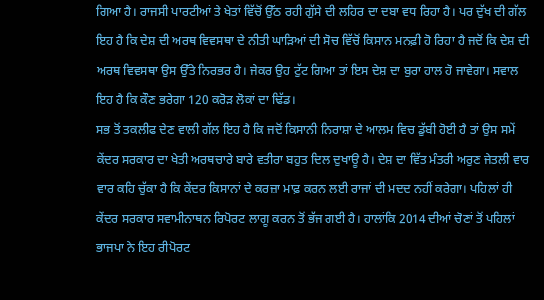ਗਿਆ ਹੈ। ਰਾਜਸੀ ਪਾਰਟੀਆਂ ਤੇ ਖੇਤਾਂ ਵਿੱਚੋਂ ਉੱਠ ਰਹੀ ਗੁੱਸੇ ਦੀ ਲਹਿਰ ਦਾ ਦਬਾ ਵਧ ਰਿਹਾ ਹੈ। ਪਰ ਦੁੱਖ ਦੀ ਗੱਲ ਇਹ ਹੈ ਕਿ ਦੇਸ਼ ਦੀ ਅਰਥ ਵਿਵਸਥਾ ਦੇ ਨੀਤੀ ਘਾੜਿਆਂ ਦੀ ਸੋਚ ਵਿੱਚੋਂ ਕਿਸਾਨ ਮਨਫ਼ੀ ਹੋ ਰਿਹਾ ਹੈ ਜਦੋਂ ਕਿ ਦੇਸ਼ ਦੀ ਅਰਥ ਵਿਵਸਥਾ ਉਸ ਉੱਤੇ ਨਿਰਭਰ ਹੈ। ਜੇਕਰ ਉਹ ਟੁੱਟ ਗਿਆ ਤਾਂ ਇਸ ਦੇਸ਼ ਦਾ ਬੁਰਾ ਹਾਲ ਹੋ ਜਾਵੇਗਾ। ਸਵਾਲ ਇਹ ਹੈ ਕਿ ਕੌਣ ਭਰੇਗਾ 120 ਕਰੋੜ ਲੋਕਾਂ ਦਾ ਢਿੱਡ।
ਸਭ ਤੋਂ ਤਕਲੀਫ ਦੇਣ ਵਾਲੀ ਗੱਲ ਇਹ ਹੈ ਕਿ ਜਦੋਂ ਕਿਸਾਨੀ ਨਿਰਾਸ਼ਾ ਦੇ ਆਲਮ ਵਿਚ ਡੁੱਬੀ ਹੋਈ ਹੈ ਤਾਂ ਉਸ ਸਮੇਂ ਕੇਂਦਰ ਸਰਕਾਰ ਦਾ ਖੇਤੀ ਅਰਥਚਾਰੇ ਬਾਰੇ ਵਤੀਰਾ ਬਹੁਤ ਦਿਲ ਦੁਖਾਊ ਹੈ। ਦੇਸ਼ ਦਾ ਵਿੱਤ ਮੰਤਰੀ ਅਰੁਣ ਜੇਤਲੀ ਵਾਰ ਵਾਰ ਕਹਿ ਚੁੱਕਾ ਹੈ ਕਿ ਕੇਂਦਰ ਕਿਸਾਨਾਂ ਦੇ ਕਰਜ਼ਾ ਮਾਫ਼ ਕਰਨ ਲਈ ਰਾਜਾਂ ਦੀ ਮਦਦ ਨਹੀਂ ਕਰੇਗਾ। ਪਹਿਲਾਂ ਹੀ ਕੇਂਦਰ ਸਰਕਾਰ ਸਵਾਮੀਨਾਥਨ ਰਿਪੋਰਟ ਲਾਗੂ ਕਰਨ ਤੋਂ ਭੱਜ ਗਈ ਹੈ। ਹਾਲਾਂਕਿ 2014 ਦੀਆਂ ਚੋਣਾਂ ਤੋਂ ਪਹਿਲਾਂ ਭਾਜਪਾ ਨੇ ਇਹ ਰੀਪੋਰਟ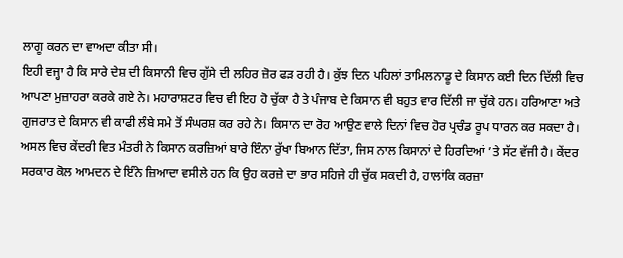ਲਾਗੂ ਕਰਨ ਦਾ ਵਾਅਦਾ ਕੀਤਾ ਸੀ।
ਇਹੀ ਵਜ੍ਹਾ ਹੈ ਕਿ ਸਾਰੇ ਦੇਸ਼ ਦੀ ਕਿਸਾਨੀ ਵਿਚ ਗੁੱਸੇ ਦੀ ਲਹਿਰ ਜ਼ੋਰ ਫੜ ਰਹੀ ਹੈ। ਕੁੱਝ ਦਿਨ ਪਹਿਲਾਂ ਤਾਮਿਲਨਾਡੂ ਦੇ ਕਿਸਾਨ ਕਈ ਦਿਨ ਦਿੱਲੀ ਵਿਚ ਆਪਣਾ ਮੁਜ਼ਾਹਰਾ ਕਰਕੇ ਗਏ ਨੇ। ਮਹਾਰਾਸ਼ਟਰ ਵਿਚ ਵੀ ਇਹ ਹੋ ਚੁੱਕਾ ਹੈ ਤੇ ਪੰਜਾਬ ਦੇ ਕਿਸਾਨ ਵੀ ਬਹੁਤ ਵਾਰ ਦਿੱਲੀ ਜਾ ਚੁੱਕੇ ਹਨ। ਹਰਿਆਣਾ ਅਤੇ ਗੁਜਰਾਤ ਦੇ ਕਿਸਾਨ ਵੀ ਕਾਫੀ ਲੰਬੇ ਸਮੇ ਤੋਂ ਸੰਘਰਸ਼ ਕਰ ਰਹੇ ਨੇ। ਕਿਸਾਨ ਦਾ ਰੋਹ ਆਉਣ ਵਾਲੇ ਦਿਨਾਂ ਵਿਚ ਹੋਰ ਪ੍ਰਚੰਡ ਰੂਪ ਧਾਰਨ ਕਰ ਸਕਦਾ ਹੈ। ਅਸਲ ਵਿਚ ਕੇਂਦਰੀ ਵਿਤ ਮੰਤਰੀ ਨੇ ਕਿਸਾਨ ਕਰਜ਼ਿਆਂ ਬਾਰੇ ਇੰਨਾ ਰੁੱਖਾ ਬਿਆਨ ਦਿੱਤਾ, ਜਿਸ ਨਾਲ ਕਿਸਾਨਾਂ ਦੇ ਹਿਰਦਿਆਂ ’ਤੇ ਸੱਟ ਵੱਜੀ ਹੈ। ਕੇਂਦਰ ਸਰਕਾਰ ਕੋਲ ਆਮਦਨ ਦੇ ਇੰਨੇ ਜ਼ਿਆਦਾ ਵਸੀਲੇ ਹਨ ਕਿ ਉਹ ਕਰਜ਼ੇ ਦਾ ਭਾਰ ਸਹਿਜੇ ਹੀ ਚੁੱਕ ਸਕਦੀ ਹੈ, ਹਾਲਾਂਕਿ ਕਰਜ਼ਾ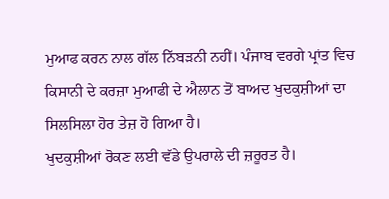ਮੁਆਫ ਕਰਨ ਨਾਲ ਗੱਲ ਨਿੱਬੜਨੀ ਨਹੀਂ। ਪੰਜਾਬ ਵਰਗੇ ਪ੍ਰਾਂਤ ਵਿਚ ਕਿਸਾਨੀ ਦੇ ਕਰਜ਼ਾ ਮੁਆਫੀ ਦੇ ਐਲਾਨ ਤੋਂ ਬਾਅਦ ਖੁਦਕੁਸ਼ੀਆਂ ਦਾ ਸਿਲਸਿਲਾ ਹੋਰ ਤੇਜ਼ ਹੋ ਗਿਆ ਹੈ।
ਖੁਦਕੁਸ਼ੀਆਂ ਰੋਕਣ ਲਈ ਵੱਡੇ ਉਪਰਾਲੇ ਦੀ ਜ਼ਰੂਰਤ ਹੈ।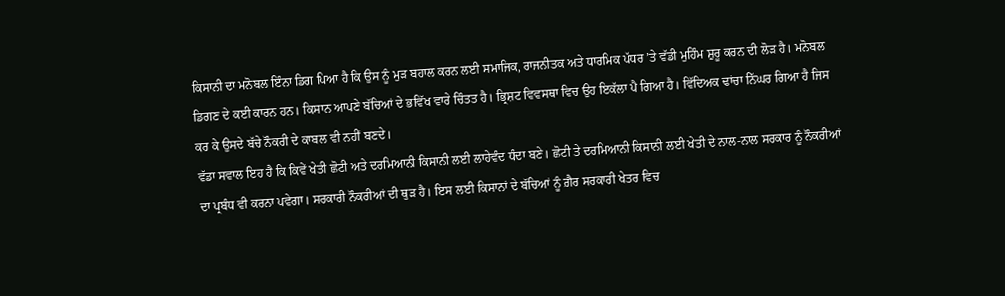ਕਿਸਾਨੀ ਦਾ ਮਨੋਬਲ ਇੰਨਾ ਡਿਗ ਪਿਆ ਹੈ ਕਿ ਉਸ ਨੂੰ ਮੁੜ ਬਹਾਲ ਕਰਨ ਲਈ ਸਮਾਜਿਕ, ਰਾਜਨੀਤਕ ਅਤੇ ਧਾਰਮਿਕ ਪੱਧਰ ’ਤੇ ਵੱਡੀ ਮੁਹਿੰਮ ਸ਼ੁਰੂ ਕਰਨ ਦੀ ਲੋੜ ਹੈ। ਮਨੋਬਲ ਡਿਗਣ ਦੇ ਕਈ ਕਾਰਨ ਹਨ। ਕਿਸਾਨ ਆਪਣੇ ਬੱਚਿਆਂ ਦੇ ਭਵਿੱਖ ਵਾਰੇ ਚਿੰਤਤ ਹੈ। ਭ੍ਰਿਸ਼ਟ ਵਿਵਸਥਾ ਵਿਚ ਉਹ ਇਕੱਲਾ ਪੈ ਗਿਆ ਹੈ। ਵਿੱਦਿਅਕ ਢਾਂਚਾ ਨਿੱਘਰ ਗਿਆ ਹੈ ਜਿਸ ਕਰ ਕੇ ਉਸਦੇ ਬੱਚੇ ਨੌਕਰੀ ਦੇ ਕਾਬਲ ਵੀ ਨਹੀਂ ਬਣਦੇ।
ਵੱਡਾ ਸਵਾਲ ਇਹ ਹੈ ਕਿ ਕਿਵੇਂ ਖੇਤੀ ਛੋਟੀ ਅਤੇ ਦਰਮਿਆਨੀ ਕਿਸਾਨੀ ਲਈ ਲਾਹੇਵੰਦ ਧੰਦਾ ਬਣੇ। ਛੋਟੀ ਤੇ ਦਰਮਿਆਨੀ ਕਿਸਾਨੀ ਲਈ ਖੇਤੀ ਦੇ ਨਾਲ-ਨਾਲ ਸਰਕਾਰ ਨੂੰ ਨੌਕਰੀਆਂ ਦਾ ਪ੍ਰਬੰਧ ਵੀ ਕਰਨਾ ਪਵੇਗਾ। ਸਰਕਾਰੀ ਨੌਕਰੀਆਂ ਦੀ ਥੁੜ ਹੈ। ਇਸ ਲਈ ਕਿਸਾਨਾਂ ਦੇ ਬੱਚਿਆਂ ਨੂੰ ਗ਼ੈਰ ਸਰਕਾਰੀ ਖੇਤਰ ਵਿਚ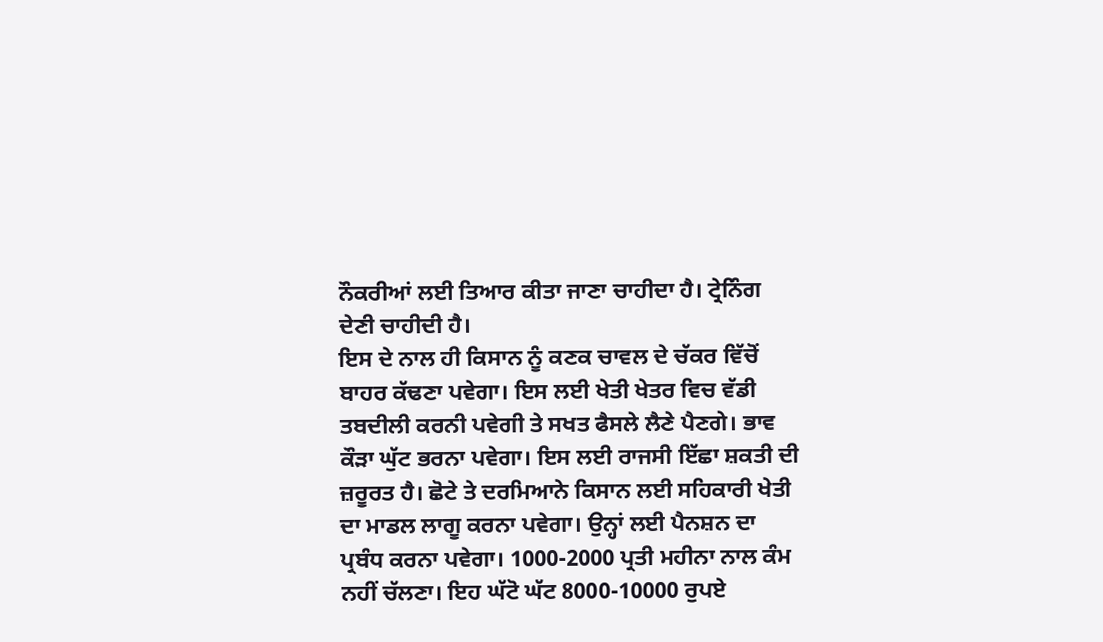ਨੌਕਰੀਆਂ ਲਈ ਤਿਆਰ ਕੀਤਾ ਜਾਣਾ ਚਾਹੀਦਾ ਹੈ। ਟ੍ਰੇਨਿੰਗ ਦੇਣੀ ਚਾਹੀਦੀ ਹੈ।
ਇਸ ਦੇ ਨਾਲ ਹੀ ਕਿਸਾਨ ਨੂੰ ਕਣਕ ਚਾਵਲ ਦੇ ਚੱਕਰ ਵਿੱਚੋਂ ਬਾਹਰ ਕੱਢਣਾ ਪਵੇਗਾ। ਇਸ ਲਈ ਖੇਤੀ ਖੇਤਰ ਵਿਚ ਵੱਡੀ ਤਬਦੀਲੀ ਕਰਨੀ ਪਵੇਗੀ ਤੇ ਸਖਤ ਫੈਸਲੇ ਲੈਣੇ ਪੈਣਗੇ। ਭਾਵ ਕੌੜਾ ਘੁੱਟ ਭਰਨਾ ਪਵੇਗਾ। ਇਸ ਲਈ ਰਾਜਸੀ ਇੱਛਾ ਸ਼ਕਤੀ ਦੀ ਜ਼ਰੂਰਤ ਹੈ। ਛੋਟੇ ਤੇ ਦਰਮਿਆਨੇ ਕਿਸਾਨ ਲਈ ਸਹਿਕਾਰੀ ਖੇਤੀ ਦਾ ਮਾਡਲ ਲਾਗੂ ਕਰਨਾ ਪਵੇਗਾ। ਉਨ੍ਹਾਂ ਲਈ ਪੈਨਸ਼ਨ ਦਾ ਪ੍ਰਬੰਧ ਕਰਨਾ ਪਵੇਗਾ। 1000-2000 ਪ੍ਰਤੀ ਮਹੀਨਾ ਨਾਲ ਕੰਮ ਨਹੀਂ ਚੱਲਣਾ। ਇਹ ਘੱਟੋ ਘੱਟ 8000-10000 ਰੁਪਏ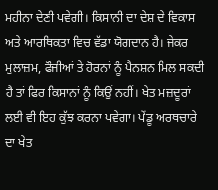ਮਹੀਨਾ ਦੇਣੀ ਪਵੇਗੀ। ਕਿਸਾਨੀ ਦਾ ਦੇਸ਼ ਦੇ ਵਿਕਾਸ ਅਤੇ ਆਰਥਿਕਤਾ ਵਿਚ ਵੱਡਾ ਯੋਗਦਾਨ ਹੈ। ਜੇਕਰ ਮੁਲਾਜ਼ਮ, ਫੌਜੀਆਂ ਤੇ ਹੋਰਨਾਂ ਨੂੰ ਪੈਨਸ਼ਨ ਮਿਲ ਸਕਦੀ ਹੈ ਤਾਂ ਫਿਰ ਕਿਸਾਨਾਂ ਨੂੰ ਕਿਉਂ ਨਹੀਂ। ਖੇਤ ਮਜ਼ਦੂਰਾਂ ਲਈ ਵੀ ਇਹ ਕੁੱਝ ਕਰਨਾ ਪਵੇਗਾ। ਪੇਂਡੂ ਅਰਥਚਾਰੇ ਦਾ ਖੇਤ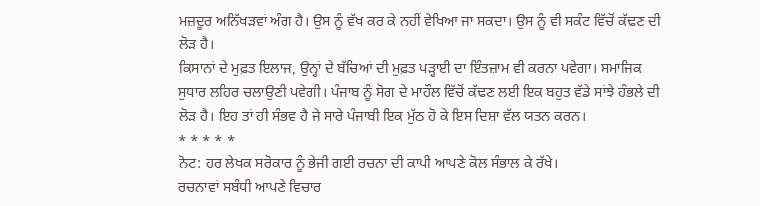ਮਜ਼ਦੂਰ ਅਨਿੱਖੜਵਾਂ ਅੰਗ ਹੈ। ਉਸ ਨੂੰ ਵੱਖ ਕਰ ਕੇ ਨਹੀਂ ਵੇਖਿਆ ਜਾ ਸਕਦਾ। ਉਸ ਨੂੰ ਵੀ ਸਕੰਟ ਵਿੱਚੋਂ ਕੱਢਣ ਦੀ ਲੋੜ ਹੈ।
ਕਿਸਾਨਾਂ ਦੇ ਮੁਫ਼ਤ ਇਲਾਜ, ਉਨ੍ਹਾਂ ਦੇ ਬੱਚਿਆਂ ਦੀ ਮੁਫ਼ਤ ਪੜ੍ਹਾਈ ਦਾ ਇੰਤਜ਼ਾਮ ਵੀ ਕਰਨਾ ਪਵੇਗਾ। ਸਮਾਜਿਕ ਸੁਧਾਰ ਲਹਿਰ ਚਲਾਉਣੀ ਪਵੇਗੀ। ਪੰਜਾਬ ਨੂੰ ਸੋਗ ਦੇ ਮਾਹੌਲ ਵਿੱਚੋਂ ਕੱਢਣ ਲਈ ਇਕ ਬਹੁਤ ਵੱਡੇ ਸਾਂਝੇ ਹੰਭਲੇ ਦੀ ਲੋੜ ਹੈ। ਇਹ ਤਾਂ ਹੀ ਸੰਭਵ ਹੈ ਜੇ ਸਾਰੇ ਪੰਜਾਬੀ ਇਕ ਮੁੱਠ ਹੋ ਕੇ ਇਸ ਦਿਸ਼ਾ ਵੱਲ ਯਤਨ ਕਰਨ।
* * * * *
ਨੋਟ: ਹਰ ਲੇਖਕ ਸਰੋਕਾਰ ਨੂੰ ਭੇਜੀ ਗਈ ਰਚਨਾ ਦੀ ਕਾਪੀ ਆਪਣੇ ਕੋਲ ਸੰਭਾਲ ਕੇ ਰੱਖੇ।
ਰਚਨਾਵਾਂ ਸਬੰਧੀ ਆਪਣੇ ਵਿਚਾਰ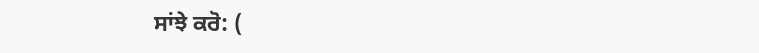ਸਾਂਝੇ ਕਰੋ: (